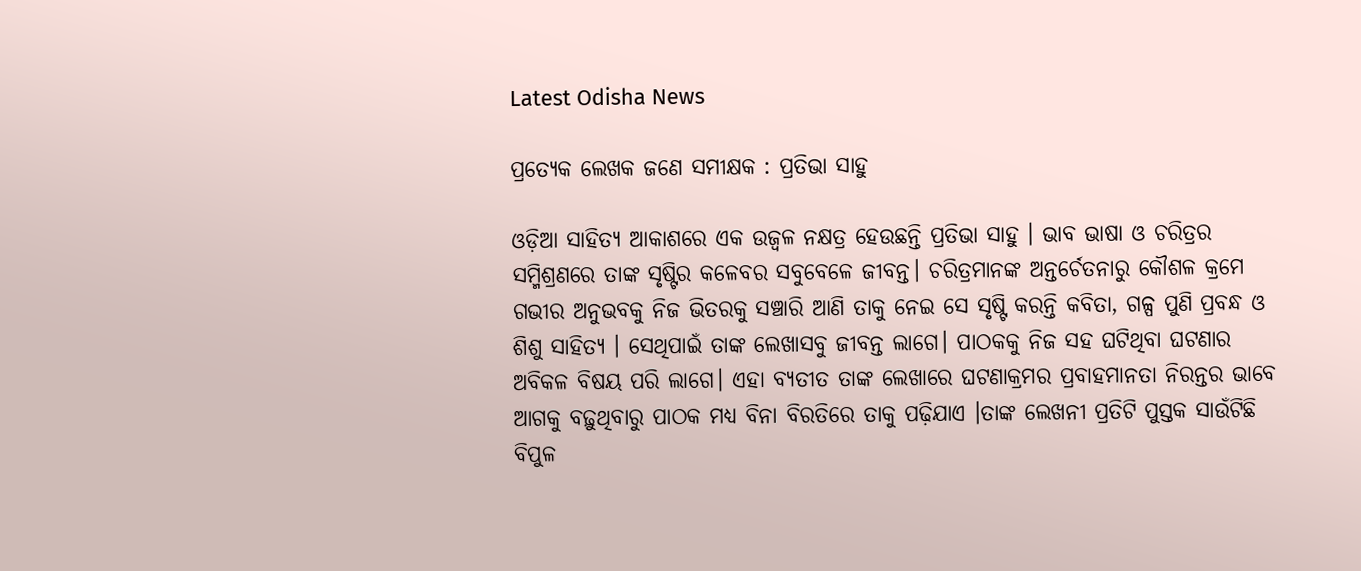Latest Odisha News

ପ୍ରତ୍ୟେକ ଲେଖକ ଜଣେ ସମୀକ୍ଷକ : ପ୍ରତିଭା ସାହୁ

ଓଡ଼ିଆ ସାହିତ୍ୟ ଆକାଶରେ ଏକ ଉଜ୍ୱଳ ନକ୍ଷତ୍ର ହେଉଛନ୍ତି ପ୍ରତିଭା ସାହୁ । ଭାବ ଭାଷା ଓ ଚରିତ୍ରର ସମ୍ମିଶ୍ରଣରେ ତାଙ୍କ ସୃଷ୍ଟିର କଳେବର ସବୁବେଳେ ଜୀବନ୍ତ। ଚରିତ୍ରମାନଙ୍କ ଅନ୍ତର୍ଚେତନାରୁ କୌଶଳ କ୍ରମେ ଗଭୀର ଅନୁଭବକୁ ନିଜ ଭିତରକୁ ସଞ୍ଚାରି ଆଣି ତାକୁ ନେଇ ସେ ସୃଷ୍ଟି କରନ୍ତି କବିତା, ଗଳ୍ପ ପୁଣି ପ୍ରବନ୍ଧ ଓ ଶିଶୁ ସାହିତ୍ୟ । ସେଥିପାଇଁ ତାଙ୍କ ଲେଖାସବୁ ଜୀବନ୍ତ ଲାଗେ। ପାଠକକୁ ନିଜ ସହ ଘଟିଥିବା ଘଟଣାର ଅବିକଳ ବିଷୟ ପରି ଲାଗେ। ଏହା ବ୍ୟତୀତ ତାଙ୍କ ଲେଖାରେ ଘଟଣାକ୍ରମର ପ୍ରବାହମାନତା ନିରନ୍ତର ଭାବେ ଆଗକୁ ବଢ଼ୁଥିବାରୁ ପାଠକ ମଧ୍ୟ ବିନା ବିରତିରେ ତାକୁ ପଢ଼ିଯାଏ ।ତାଙ୍କ ଲେଖନୀ ପ୍ରତିଟି ପୁସ୍ତକ ସାଉଁଟିଛି ବିପୁଳ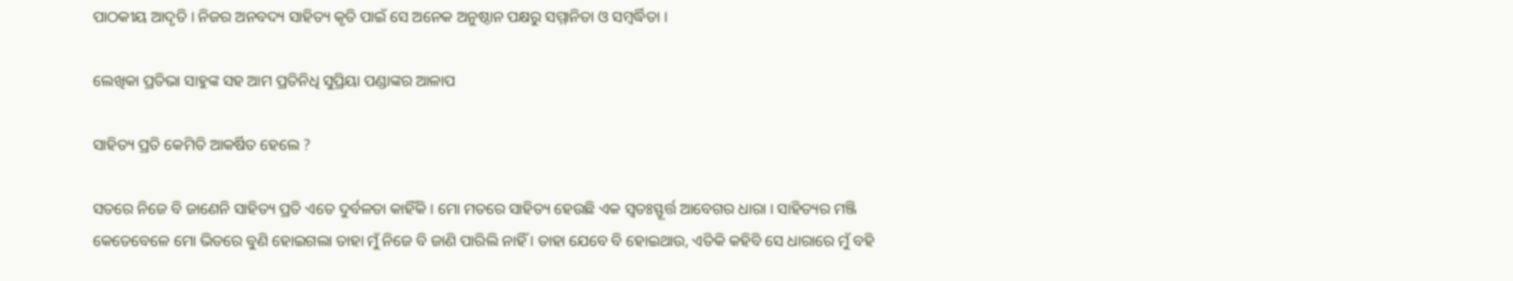ପାଠକୀୟ ଆଦୃତି । ନିଜର ଅନବଦ୍ୟ ସାହିତ୍ୟ କୃତି ପାଇଁ ସେ ଅନେକ ଅନୁଷ୍ଠାନ ପକ୍ଷରୁ ସମ୍ମାନିତା ଓ ସମ୍ବର୍ଦ୍ଧିତା ।

ଲେଖିକା ପ୍ରତିଭା ସାହୁଙ୍କ ସହ ଆମ ପ୍ରତିନିଧି ସୁପ୍ରିୟା ପଣ୍ଡାଙ୍କର ଆଳାପ

ସାହିତ୍ୟ ପ୍ରତି କେମିତି ଆକର୍ଷିତ ହେଲେ ?

ସତରେ ନିଜେ ବି ଜାଣେନି ସାହିତ୍ୟ ପ୍ରତି ଏତେ ଦୁର୍ବଳତା କାହିଁକି । ମୋ ମତରେ ସାହିତ୍ୟ ହେଉଛି ଏକ ସ୍ୱତଃସ୍ଫୂର୍ତ୍ତ ଆବେଗର ଧାରା । ସାହିତ୍ୟର ମଞ୍ଜି କେତେବେଳେ ମୋ ଭିତରେ ବୁଣି ହୋଇଗଲା ତାହା ମୁଁ ନିଜେ ବି ଜାଣି ପାରିଲି ନାହିଁ । ତାହା ଯେବେ ବି ହୋଇଥାଉ, ଏତିକି କହିବି ସେ ଧାରାରେ ମୁଁ ବହି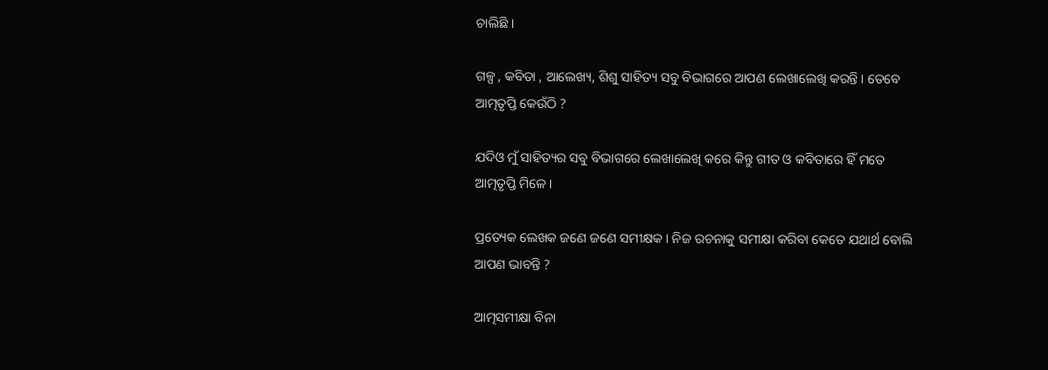ଚାଲିଛି ।

ଗଳ୍ପ , କବିତା , ଆଲେଖ୍ୟ, ଶିଶୁ ସାହିତ୍ୟ ସବୁ ବିଭାଗରେ ଆପଣ ଲେଖାଲେଖି କରନ୍ତି । ତେବେ ଆତ୍ମତୃପ୍ତି କେଉଁଠି ?

ଯଦିଓ ମୁଁ ସାହିତ୍ୟର ସବୁ ବିଭାଗରେ ଲେଖାଲେଖି କରେ କିନ୍ତୁ ଗୀତ ଓ କବିତାରେ ହିଁ ମତେ ଆତ୍ମତୃପ୍ତି ମିଳେ ।

ପ୍ରତ୍ୟେକ ଲେଖକ ଜଣେ ଜଣେ ସମୀକ୍ଷକ । ନିଜ ରଚନାକୁ ସମୀକ୍ଷା କରିବା କେତେ ଯଥାର୍ଥ ବୋଲି ଆପଣ ଭାବନ୍ତି ?

ଆତ୍ମସମୀକ୍ଷା ବିନା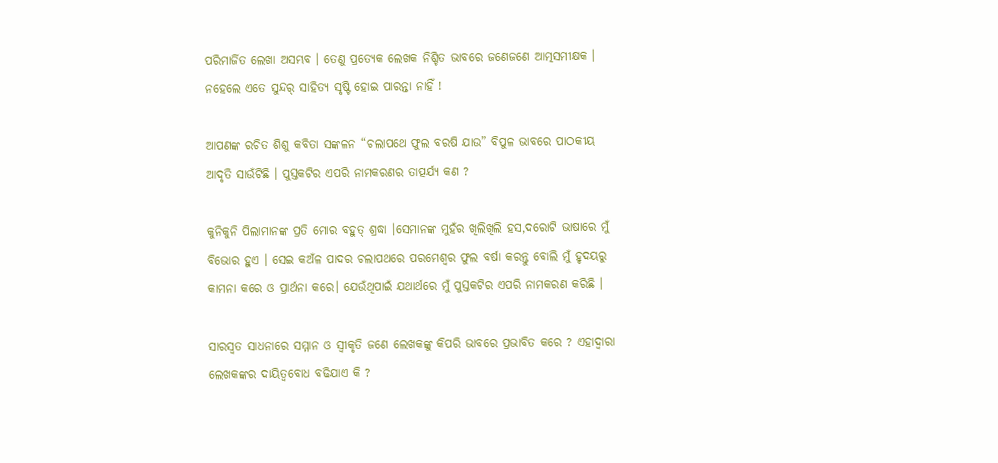ପରିମାର୍ଜିତ ଲେଖା ଅସମ୍ଭବ । ତେଣୁ ପ୍ରତ୍ୟେକ ଲେଖକ ନିଶ୍ଚିତ ଭାବରେ ଜଣେଜଣେ ଆତ୍ମସମୀକ୍ଷକ । ନହେଲେ ଏତେ ସୁନ୍ଦର୍ ସାହିତ୍ୟ ସୃଷ୍ଟି ହୋଇ ପାରନ୍ତା ନାହିଁ !

ଆପଣଙ୍କ ରଚିତ ଶିଶୁ କବିତା ସଙ୍କଳନ “ଚଲାପଥେ ଫୁଲ ବରଷି ଯାଉ” ବିପୁଳ ଭାବରେ ପାଠକୀୟ ଆଦୃତି ସାଉଁଟିଛି । ପୁସ୍ତକଟିର ଏପରି ନାମକରଣର ତାତ୍ପର୍ଯ୍ୟ କଣ ?

କୁନିକୁନି ପିଲାମାନଙ୍କ ପ୍ରତି ମୋର ବହୁତ୍ ଶ୍ରଦ୍ଧା ।ସେମାନଙ୍କ ମୁହଁର ଖିଲିଖିଲି ହସ,ଦରୋଟି ଭାଷାରେ ମୁଁ ବିଭୋର ହୁଏ । ସେଇ କଅଁଳ ପାଦର ଚଲାପଥରେ ପରମେଶ୍ୱର ଫୁଲ ବର୍ଷା କରନ୍ତୁ ବୋଲି ମୁଁ ହୃଦୟରୁ କାମନା କରେ ଓ ପ୍ରାର୍ଥନା କରେ। ଯେଉଁଥିପାଇଁ ଯଥାର୍ଥରେ ମୁଁ ପୁସ୍ତକଟିର ଏପରି ନାମକରଣ କରିଛି ।

ସାରସ୍ୱତ ସାଧନାରେ ସମ୍ମାନ ଓ ସ୍ୱୀକୃତି ଜଣେ ଲେଖକଙ୍କୁ କିପରି ଭାବରେ ପ୍ରଭାବିତ କରେ ? ଏହାଦ୍ୱାରା ଲେଖକଙ୍କର ଦାୟିତ୍ୱବୋଧ ବଢିଯାଏ କି ?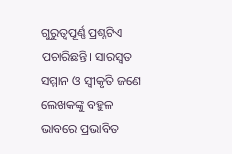ଗୁରୁତ୍ୱପୂର୍ଣ୍ଣ ପ୍ରଶ୍ନଟିଏ ପଚାରିଛନ୍ତି। ସାରସ୍ବତ ସମ୍ମାନ ଓ ସ୍ଵୀକୃତି ଜଣେ ଲେଖକଙ୍କୁ ବହୁଳ ଭାବରେ ପ୍ରଭାବିତ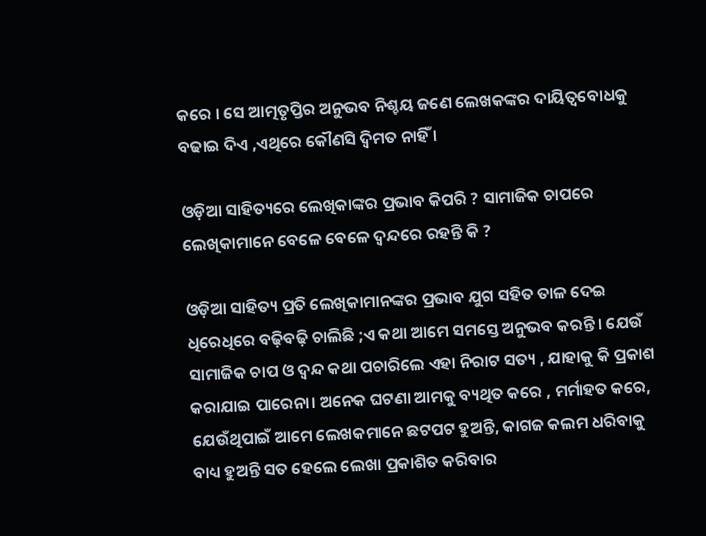କରେ । ସେ ଆତ୍ମତୃପ୍ତିର ଅନୁଭବ ନିଶ୍ଚୟ ଜଣେ ଲେଖକଙ୍କର ଦାୟିତ୍ୱବୋଧକୁ ବଢାଇ ଦିଏ ,ଏଥିରେ କୌଣସି ଦ୍ଵିମତ ନାହିଁ ।

ଓଡ଼ିଆ ସାହିତ୍ୟରେ ଲେଖିକାଙ୍କର ପ୍ରଭାବ କିପରି ? ସାମାଜିକ ଚାପରେ ଲେଖିକାମାନେ ବେଳେ ବେଳେ ଦ୍ବନ୍ଦରେ ରହନ୍ତି କି ?

ଓଡ଼ିଆ ସାହିତ୍ୟ ପ୍ରତି ଲେଖିକାମାନଙ୍କର ପ୍ରଭାବ ଯୁଗ ସହିତ ତାଳ ଦେଇ ଧିରେଧିରେ ବଢ଼ିବଢ଼ି ଚାଲିଛି ;ଏ କଥା ଆମେ ସମସ୍ତେ ଅନୁଭବ କରନ୍ତି । ଯେଉଁ ସାମାଜିକ ଚାପ ଓ ଦ୍ୱନ୍ଦ କଥା ପଚାରିଲେ ଏହା ନିରାଟ ସତ୍ୟ , ଯାହାକୁ କି ପ୍ରକାଶ କରାଯାଇ ପାରେନା। ଅନେକ ଘଟଣା ଆମକୁ ବ୍ୟଥିତ କରେ , ମର୍ମାହତ କରେ, ଯେଉଁଥିପାଇଁ ଆମେ ଲେଖକମାନେ ଛଟପଟ ହୁଅନ୍ତି, କାଗଜ କଲମ ଧରିବାକୁ ବାଧ୍ୟ ହୁଅନ୍ତି ସତ ହେଲେ ଲେଖା ପ୍ରକାଶିତ କରିବାର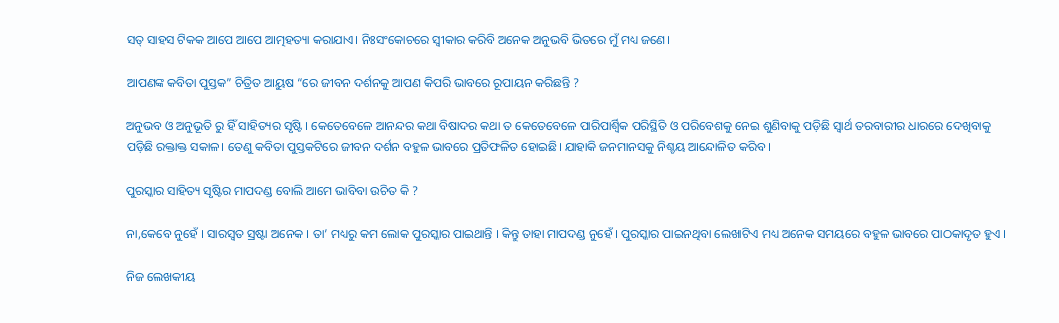ସତ୍ ସାହସ ଟିକକ ଆପେ ଆପେ ଆତ୍ମହତ୍ୟା କରାଯାଏ। ନିଃସଂକୋଚରେ ସ୍ବୀକାର କରିବି ଅନେକ ଅନୁଭବି ଭିତରେ ମୁଁ ମଧ୍ୟ ଜଣେ।

ଆପଣଙ୍କ କବିତା ପୁସ୍ତକ” ଚିତ୍ରିତ ଆୟୁଷ “ରେ ଜୀବନ ଦର୍ଶନକୁ ଆପଣ କିପରି ଭାବରେ ରୂପାୟନ କରିଛନ୍ତି ?

ଅନୁଭବ ଓ ଅନୁଭୂତି ରୁ ହିଁ ସାହିତ୍ୟର ସୃଷ୍ଟି । କେତେବେଳେ ଆନନ୍ଦର କଥା ବିଷାଦର କଥା ତ କେତେବେଳେ ପାରିପାର୍ଶ୍ଵିକ ପରିସ୍ଥିତି ଓ ପରିବେଶକୁ ନେଇ ଶୁଣିବାକୁ ପଡ଼ିଛି ସ୍ବାର୍ଥ ତରବାରୀର ଧାରରେ ଦେଖିବାକୁ ପଡ଼ିଛି ରକ୍ତାକ୍ତ ସକାଳ। ତେଣୁ କବିତା ପୁସ୍ତକଟିରେ ଜୀବନ ଦର୍ଶନ ବହୁଳ ଭାବରେ ପ୍ରତିଫଳିତ ହୋଇଛି। ଯାହାକି ଜନମାନସକୁ ନିଶ୍ଚୟ ଆନ୍ଦୋଳିତ କରିବ ।

ପୁରସ୍କାର ସାହିତ୍ୟ ସୃଷ୍ଟିର ମାପଦଣ୍ଡ ବୋଲି ଆମେ ଭାବିବା ଉଚିତ କି ?

ନା,କେବେ ନୁହେଁ । ସାରସ୍ୱତ ସ୍ରଷ୍ଟା ଅନେକ । ତା’ ମଧ୍ୟରୁ କମ ଲୋକ ପୁରସ୍କାର ପାଇଥାନ୍ତି । କିନ୍ତୁ ତାହା ମାପଦଣ୍ଡ ନୁହେଁ । ପୁରସ୍କାର ପାଇନଥିବା ଲେଖାଟିଏ ମଧ୍ୟ ଅନେକ ସମୟରେ ବହୁଳ ଭାବରେ ପାଠକାଦୃତ ହୁଏ ।

ନିଜ ଲେଖକୀୟ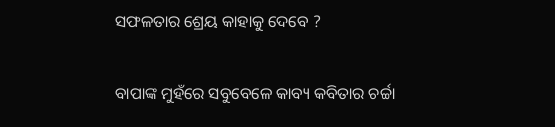ସଫଳତାର ଶ୍ରେୟ କାହାକୁ ଦେବେ ?

ବାପାଙ୍କ ମୁହଁରେ ସବୁବେଳେ କାବ୍ୟ କବିତାର ଚର୍ଚ୍ଚା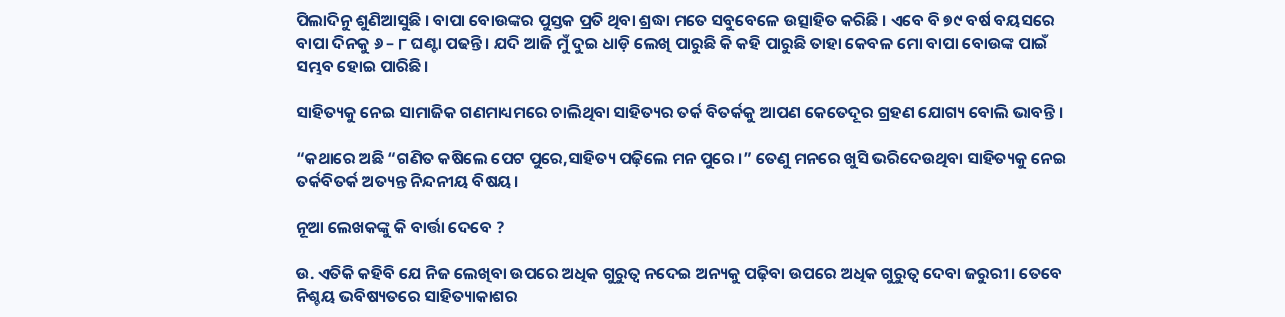ପିଲାଦିନୁ ଶୁଣିଆସୁଛି । ବାପା ବୋଉଙ୍କର ପୁସ୍ତକ ପ୍ରତି ଥିବା ଶ୍ରଦ୍ଧା ମତେ ସବୁବେଳେ ଉତ୍ସାହିତ କରିଛି । ଏବେ ବି ୭୯ ବର୍ଷ ବୟସରେ ବାପା ଦିନକୁ ୬ – ୮ ଘଣ୍ଟା ପଢନ୍ତି । ଯଦି ଆଜି ମୁଁ ଦୁଇ ଧାଡ଼ି ଲେଖି ପାରୁଛି କି କହି ପାରୁଛି ତାହା କେବଳ ମୋ ବାପା ବୋଉଙ୍କ ପାଇଁ ସମ୍ଭବ ହୋଇ ପାରିଛି।

ସାହିତ୍ୟକୁ ନେଇ ସାମାଜିକ ଗଣମାଧ୍ୟମରେ ଚାଲିଥିବା ସାହିତ୍ୟର ତର୍କ ବିତର୍କକୁ ଆପଣ କେତେଦୂର ଗ୍ରହଣ ଯୋଗ୍ୟ ବୋଲି ଭାବନ୍ତି ।

“କଥାରେ ଅଛି “ଗଣିତ କଷିଲେ ପେଟ ପୁରେ,ସାହିତ୍ୟ ପଢ଼ିଲେ ମନ ପୁରେ ।” ତେଣୁ ମନରେ ଖୁସି ଭରିଦେଉଥିବା ସାହିତ୍ୟକୁ ନେଇ ତର୍କବିତର୍କ ଅତ୍ୟନ୍ତ ନିନ୍ଦନୀୟ ବିଷୟ।

ନୂଆ ଲେଖକଙ୍କୁ କି ବାର୍ତ୍ତା ଦେବେ ?

ଉ. ଏତିକି କହିବି ଯେ ନିଜ ଲେଖିବା ଉପରେ ଅଧିକ ଗୁରୁତ୍ଵ ନଦେଇ ଅନ୍ୟକୁ ପଢ଼ିବା ଉପରେ ଅଧିକ ଗୁରୁତ୍ବ ଦେବା ଜରୁରୀ। ତେବେ ନିଶ୍ଚୟ ଭବିଷ୍ୟତରେ ସାହିତ୍ୟାକାଶର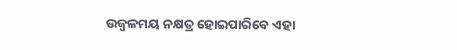ଉଜ୍ବଳମୟ ନକ୍ଷତ୍ର ହୋଇପାରିବେ ଏହା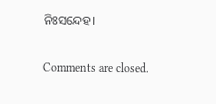ନିଃସନ୍ଦେହ।

Comments are closed.